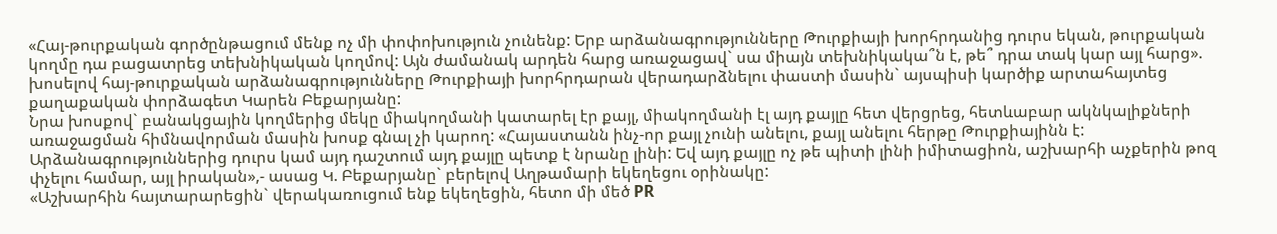«Հայ-թուրքական գործընթացում մենք ոչ մի փոփոխություն չունենք: Երբ արձանագրությունները Թուրքիայի խորհրդանից դուրս եկան, թուրքական կողմը դա բացատրեց տեխնիկական կողմով: Այն ժամանակ արդեն հարց առաջացավ` սա միայն տեխնիկակա՞ն է, թե՞ դրա տակ կար այլ հարց». խոսելով հայ-թուրքական արձանագրությունները Թուրքիայի խորհրդարան վերադարձնելու փաստի մասին` այսպիսի կարծիք արտահայտեց քաղաքական փորձագետ Կարեն Բեքարյանը:
Նրա խոսքով` բանակցային կողմերից մեկը միակողմանի կատարել էր քայլ, միակողմանի էլ այդ քայլը հետ վերցրեց, հետևաբար ակնկալիքների առաջացման հիմնավորման մասին խոսք գնալ չի կարող: «Հայաստանն ինչ-որ քայլ չունի անելու, քայլ անելու հերթը Թուրքիայինն է: Արձանագրություններից դուրս կամ այդ դաշտում այդ քայլը պետք է նրանը լինի: Եվ այդ քայլը ոչ թե պիտի լինի իմիտացիոն, աշխարհի աչքերին թոզ փչելու համար, այլ իրական»,- ասաց Կ. Բեքարյանը` բերելով Աղթամարի եկեղեցու օրինակը:
«Աշխարհին հայտարարեցին` վերակառուցում ենք եկեղեցին, հետո մի մեծ PR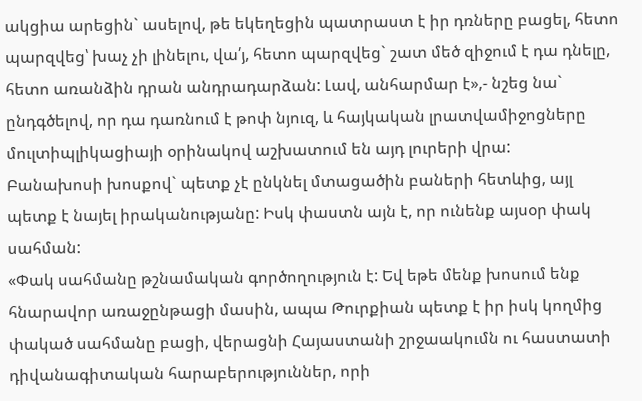ակցիա արեցին` ասելով, թե եկեղեցին պատրաստ է իր դռները բացել, հետո պարզվեց՝ խաչ չի լինելու, վա՛յ, հետո պարզվեց` շատ մեծ զիջում է դա դնելը, հետո առանձին դրան անդրադարձան: Լավ, անհարմար է»,- նշեց նա` ընդգծելով, որ դա դառնում է թոփ նյուզ, և հայկական լրատվամիջոցները մուլտիպլիկացիայի օրինակով աշխատում են այդ լուրերի վրա:
Բանախոսի խոսքով` պետք չէ ընկնել մտացածին բաների հետևից, այլ պետք է նայել իրականությանը: Իսկ փաստն այն է, որ ունենք այսօր փակ սահման:
«Փակ սահմանը թշնամական գործողություն է: Եվ եթե մենք խոսում ենք հնարավոր առաջընթացի մասին, ապա Թուրքիան պետք է իր իսկ կողմից փակած սահմանը բացի, վերացնի Հայաստանի շրջաակումն ու հաստատի դիվանագիտական հարաբերություններ, որի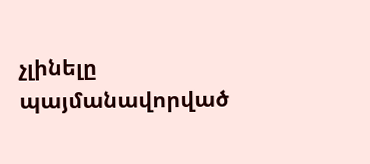չլինելը պայմանավորված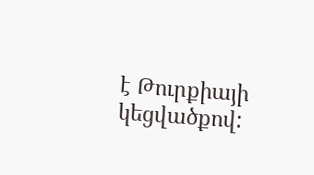է Թուրքիայի կեցվածքով: